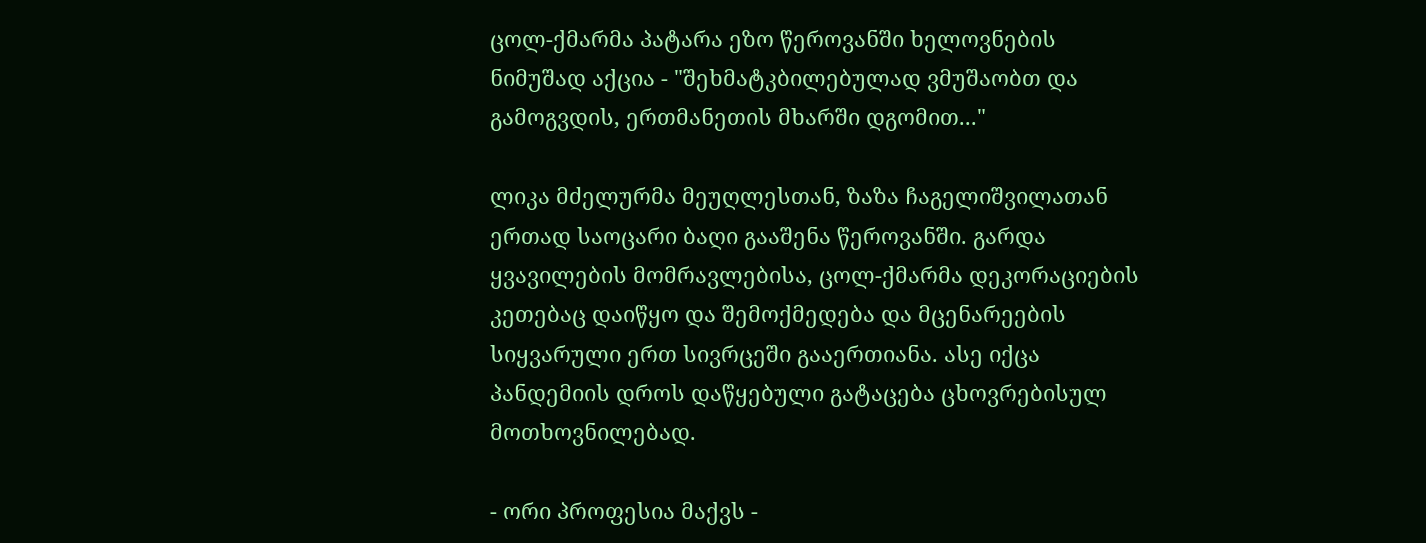ცოლ-ქმარმა პატარა ეზო წეროვანში ხელოვნების ნიმუშად აქცია - "შეხმატკბილებულად ვმუშაობთ და გამოგვდის, ერთმანეთის მხარში დგომით..."

ლიკა მძელურმა მეუღლესთან, ზაზა ჩაგელიშვილათან ერთად საოცარი ბაღი გააშენა წეროვანში. გარდა ყვავილების მომრავლებისა, ცოლ-ქმარმა დეკორაციების კეთებაც დაიწყო და შემოქმედება და მცენარეების სიყვარული ერთ სივრცეში გააერთიანა. ასე იქცა პანდემიის დროს დაწყებული გატაცება ცხოვრებისულ მოთხოვნილებად.

- ორი პროფესია მაქვს -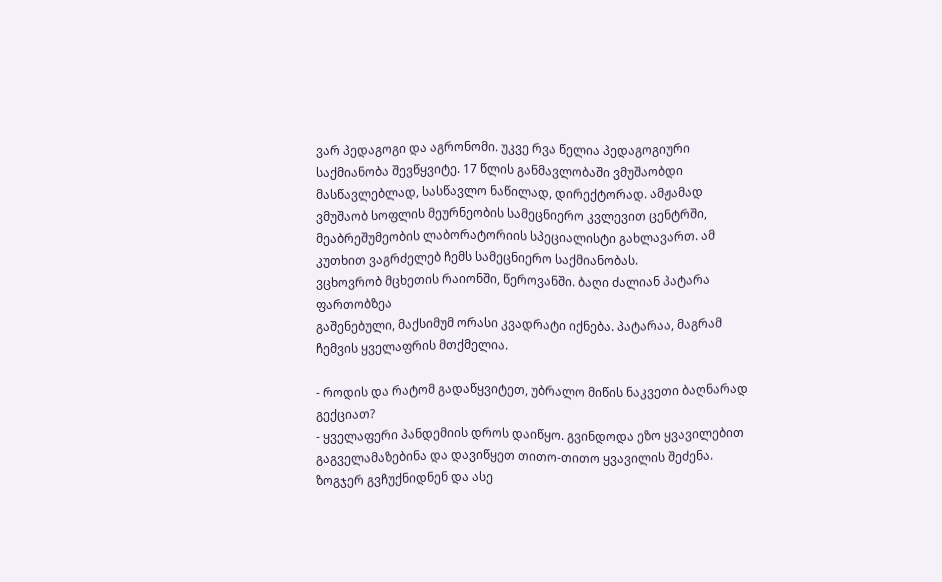ვარ პედაგოგი და აგრონომი. უკვე რვა წელია პედაგოგიური საქმიანობა შევწყვიტე. 17 წლის განმავლობაში ვმუშაობდი მასწავლებლად, სასწავლო ნაწილად, დირექტორად. ამჟამად ვმუშაობ სოფლის მეურნეობის სამეცნიერო კვლევით ცენტრში, მეაბრეშუმეობის ლაბორატორიის სპეციალისტი გახლავართ. ამ კუთხით ვაგრძელებ ჩემს სამეცნიერო საქმიანობას.
ვცხოვრობ მცხეთის რაიონში, წეროვანში. ბაღი ძალიან პატარა ფართობზეა
გაშენებული, მაქსიმუმ ორასი კვადრატი იქნება. პატარაა, მაგრამ ჩემვის ყველაფრის მთქმელია.

- როდის და რატომ გადაწყვიტეთ, უბრალო მიწის ნაკვეთი ბაღნარად გექციათ?
- ყველაფერი პანდემიის დროს დაიწყო. გვინდოდა ეზო ყვავილებით გაგველამაზებინა და დავიწყეთ თითო-თითო ყვავილის შეძენა. ზოგჯერ გვჩუქნიდნენ და ასე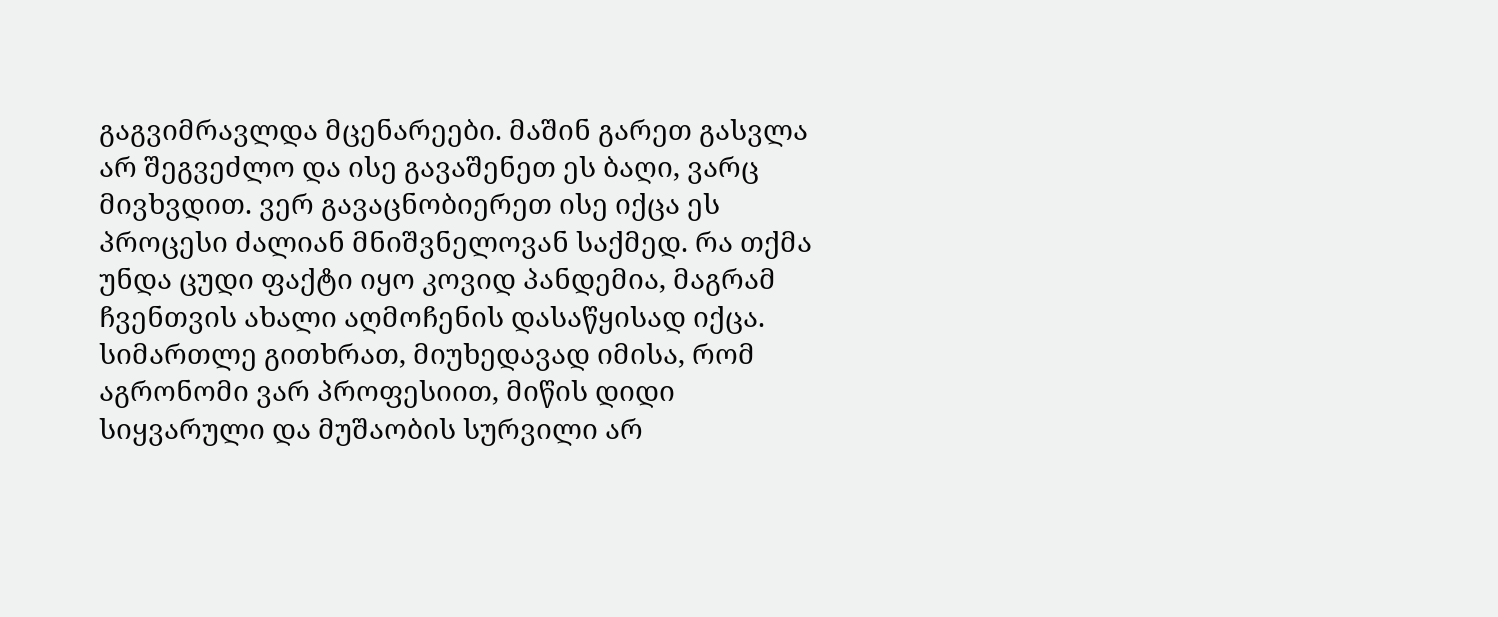გაგვიმრავლდა მცენარეები. მაშინ გარეთ გასვლა არ შეგვეძლო და ისე გავაშენეთ ეს ბაღი, ვარც მივხვდით. ვერ გავაცნობიერეთ ისე იქცა ეს პროცესი ძალიან მნიშვნელოვან საქმედ. რა თქმა უნდა ცუდი ფაქტი იყო კოვიდ პანდემია, მაგრამ ჩვენთვის ახალი აღმოჩენის დასაწყისად იქცა. სიმართლე გითხრათ, მიუხედავად იმისა, რომ აგრონომი ვარ პროფესიით, მიწის დიდი სიყვარული და მუშაობის სურვილი არ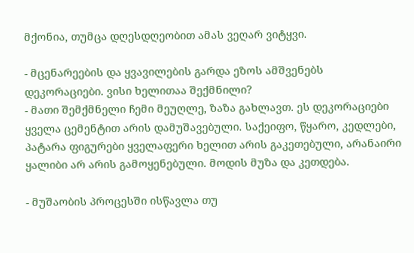მქონია, თუმცა დღესდღეობით ამას ვეღარ ვიტყვი.

- მცენარეების და ყვავილების გარდა ეზოს ამშვენებს დეკორაციები. ვისი ხელითაა შექმნილი?
- მათი შემქმნელი ჩემი მეუღლე, ზაზა გახლავთ. ეს დეკორაციები ყველა ცემენტით არის დამუშავებული. საქეიფო, წყარო, კედლები, პატარა ფიგურები ყველაფერი ხელით არის გაკეთებული, არანაირი ყალიბი არ არის გამოყენებული. მოდის მუზა და კეთდება.

- მუშაობის პროცესში ისწავლა თუ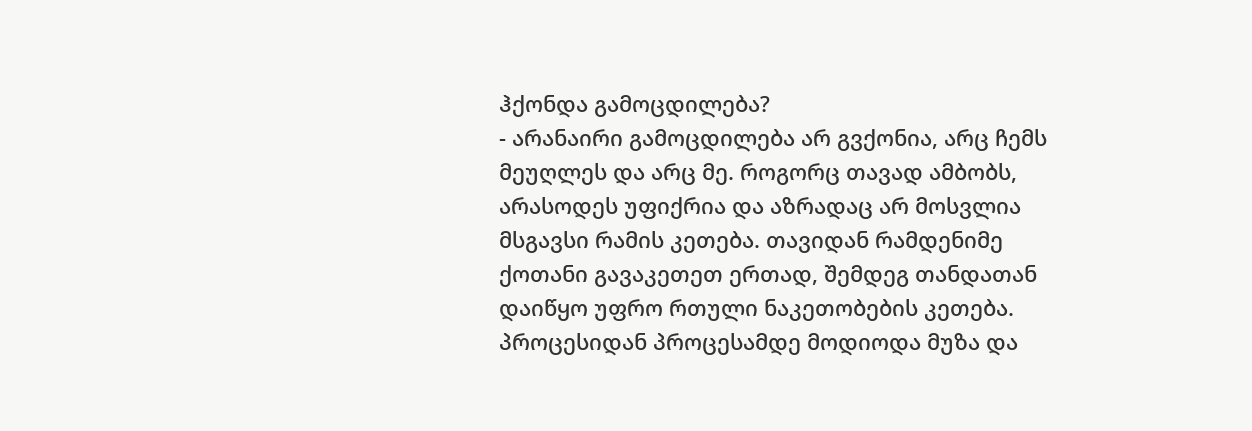ჰქონდა გამოცდილება?
- არანაირი გამოცდილება არ გვქონია, არც ჩემს მეუღლეს და არც მე. როგორც თავად ამბობს, არასოდეს უფიქრია და აზრადაც არ მოსვლია მსგავსი რამის კეთება. თავიდან რამდენიმე ქოთანი გავაკეთეთ ერთად, შემდეგ თანდათან დაიწყო უფრო რთული ნაკეთობების კეთება. პროცესიდან პროცესამდე მოდიოდა მუზა და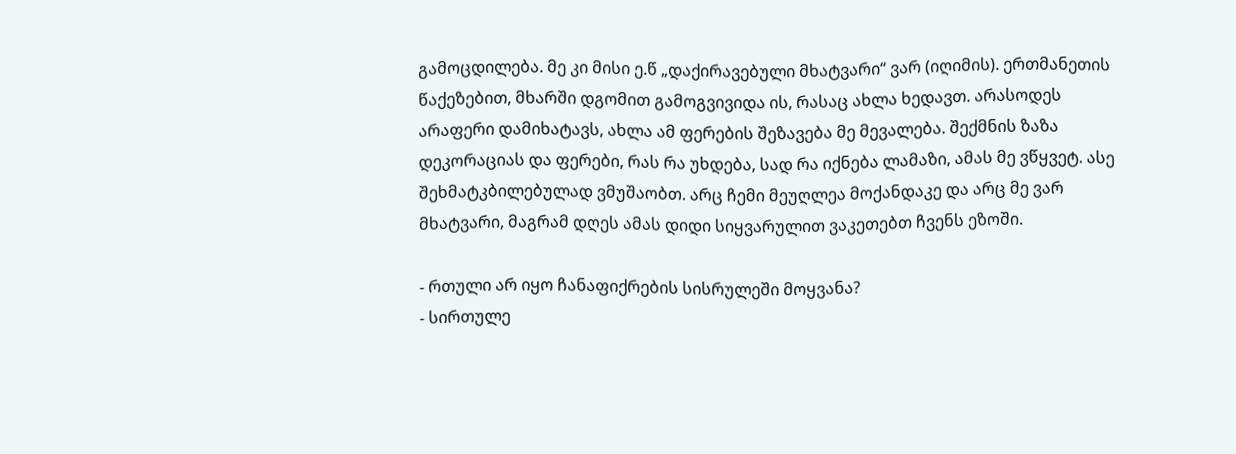გამოცდილება. მე კი მისი ე.წ „დაქირავებული მხატვარი“ ვარ (იღიმის). ერთმანეთის წაქეზებით, მხარში დგომით გამოგვივიდა ის, რასაც ახლა ხედავთ. არასოდეს არაფერი დამიხატავს, ახლა ამ ფერების შეზავება მე მევალება. შექმნის ზაზა დეკორაციას და ფერები, რას რა უხდება, სად რა იქნება ლამაზი, ამას მე ვწყვეტ. ასე შეხმატკბილებულად ვმუშაობთ. არც ჩემი მეუღლეა მოქანდაკე და არც მე ვარ მხატვარი, მაგრამ დღეს ამას დიდი სიყვარულით ვაკეთებთ ჩვენს ეზოში.

- რთული არ იყო ჩანაფიქრების სისრულეში მოყვანა?
- სირთულე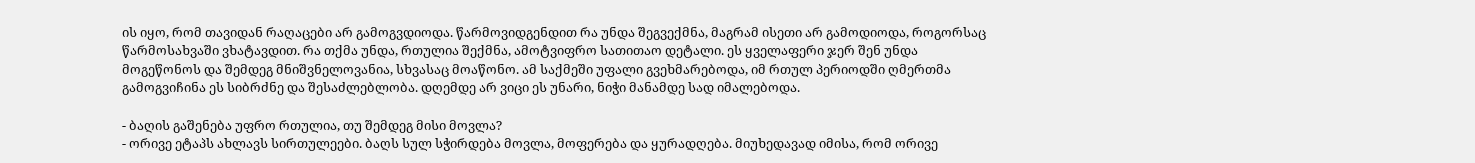ის იყო, რომ თავიდან რაღაცები არ გამოგვდიოდა. წარმოვიდგენდით რა უნდა შეგვექმნა, მაგრამ ისეთი არ გამოდიოდა, როგორსაც წარმოსახვაში ვხატავდით. რა თქმა უნდა, რთულია შექმნა, ამოტვიფრო სათითაო დეტალი. ეს ყველაფერი ჯერ შენ უნდა მოგეწონოს და შემდეგ მნიშვნელოვანია, სხვასაც მოაწონო. ამ საქმეში უფალი გვეხმარებოდა, იმ რთულ პერიოდში ღმერთმა გამოგვიჩინა ეს სიბრძნე და შესაძლებლობა. დღემდე არ ვიცი ეს უნარი, ნიჭი მანამდე სად იმალებოდა.

- ბაღის გაშენება უფრო რთულია, თუ შემდეგ მისი მოვლა?
- ორივე ეტაპს ახლავს სირთულეები. ბაღს სულ სჭირდება მოვლა, მოფერება და ყურადღება. მიუხედავად იმისა, რომ ორივე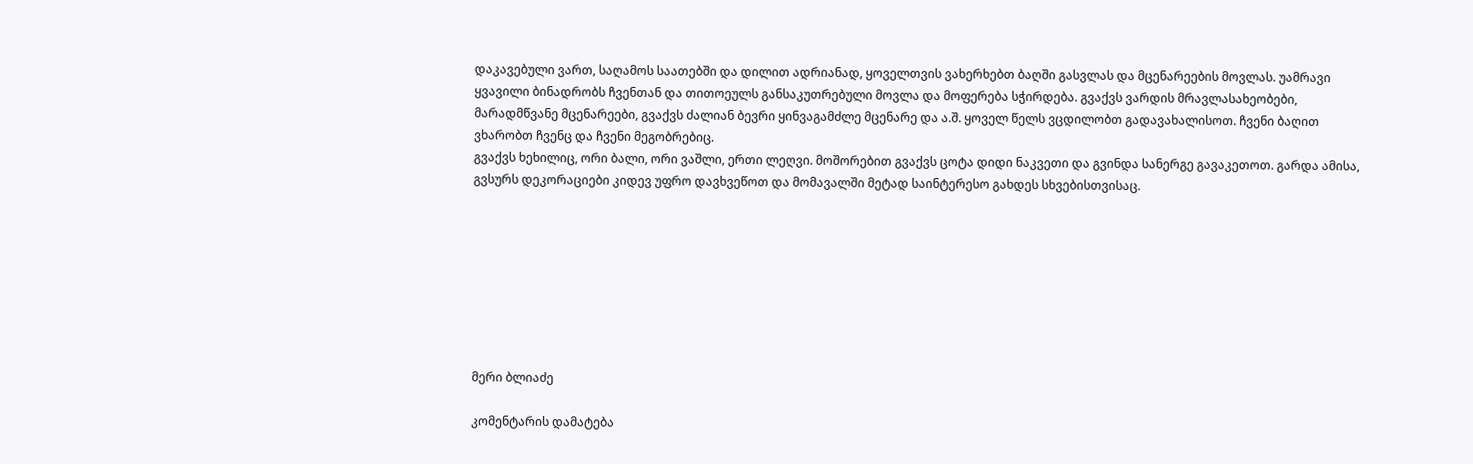დაკავებული ვართ, საღამოს საათებში და დილით ადრიანად, ყოველთვის ვახერხებთ ბაღში გასვლას და მცენარეების მოვლას. უამრავი ყვავილი ბინადრობს ჩვენთან და თითოეულს განსაკუთრებული მოვლა და მოფერება სჭირდება. გვაქვს ვარდის მრავლასახეობები, მარადმწვანე მცენარეები, გვაქვს ძალიან ბევრი ყინვაგამძლე მცენარე და ა.შ. ყოველ წელს ვცდილობთ გადავახალისოთ. ჩვენი ბაღით ვხარობთ ჩვენც და ჩვენი მეგობრებიც.
გვაქვს ხეხილიც, ორი ბალი, ორი ვაშლი, ერთი ლეღვი. მოშორებით გვაქვს ცოტა დიდი ნაკვეთი და გვინდა სანერგე გავაკეთოთ. გარდა ამისა, გვსურს დეკორაციები კიდევ უფრო დავხვეწოთ და მომავალში მეტად საინტერესო გახდეს სხვებისთვისაც.








მერი ბლიაძე

კომენტარის დამატება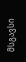მსგავსი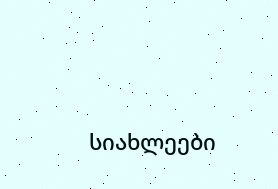სიახლეები